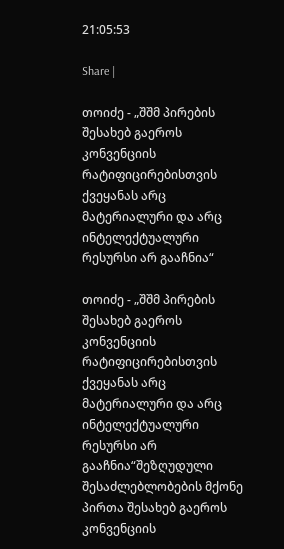21:05:53

Share |

თოიძე - „შშმ პირების შესახებ გაეროს კონვენციის რატიფიცირებისთვის ქვეყანას არც მატერიალური და არც ინტელექტუალური რესურსი არ გააჩნია“

თოიძე - „შშმ პირების შესახებ გაეროს კონვენციის რატიფიცირებისთვის ქვეყანას არც მატერიალური და არც ინტელექტუალური რესურსი არ გააჩნია“შეზღუდული შესაძლებლობების მქონე პირთა შესახებ გაეროს კონვენციის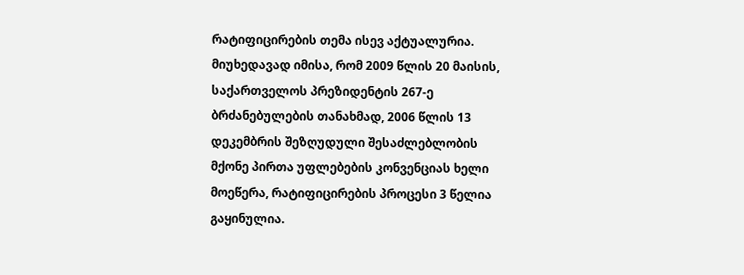რატიფიცირების თემა ისევ აქტუალურია. მიუხედავად იმისა, რომ 2009 წლის 20 მაისის, საქართველოს პრეზიდენტის 267-ე ბრძანებულების თანახმად, 2006 წლის 13 დეკემბრის შეზღუდული შესაძლებლობის მქონე პირთა უფლებების კონვენციას ხელი მოეწერა, რატიფიცირების პროცესი 3 წელია გაყინულია.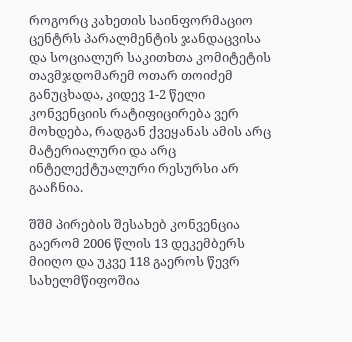როგორც კახეთის საინფორმაციო ცენტრს პარალმენტის ჯანდაცვისა და სოციალურ საკითხთა კომიტეტის თავმჯდომარემ ოთარ თოიძემ განუცხადა, კიდევ 1-2 წელი კონვენციის რატიფიცირება ვერ მოხდება, რადგან ქვეყანას ამის არც მატერიალური და არც ინტელექტუალური რესურსი არ გააჩნია.

შშმ პირების შესახებ კონვენცია გაერომ 2006 წლის 13 დეკემბერს მიიღო და უკვე 118 გაეროს წევრ სახელმწიფოშია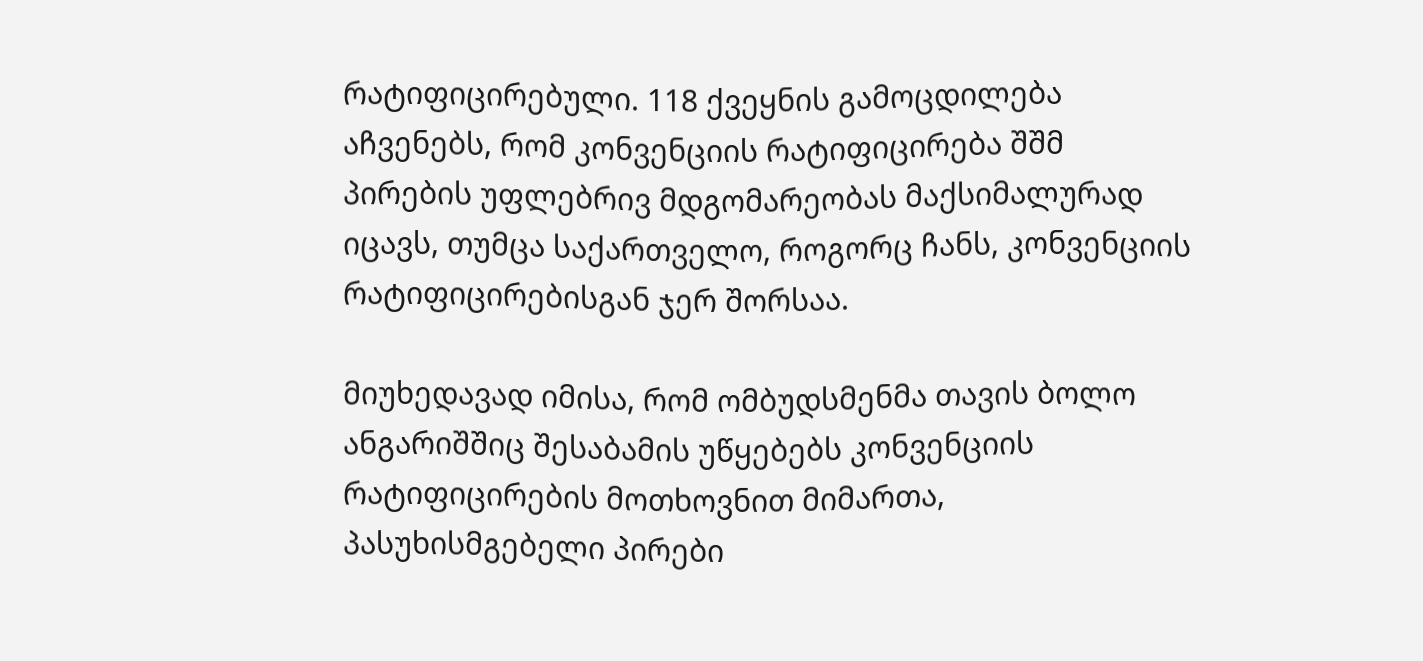რატიფიცირებული. 118 ქვეყნის გამოცდილება აჩვენებს, რომ კონვენციის რატიფიცირება შშმ პირების უფლებრივ მდგომარეობას მაქსიმალურად იცავს, თუმცა საქართველო, როგორც ჩანს, კონვენციის რატიფიცირებისგან ჯერ შორსაა.

მიუხედავად იმისა, რომ ომბუდსმენმა თავის ბოლო ანგარიშშიც შესაბამის უწყებებს კონვენციის რატიფიცირების მოთხოვნით მიმართა, პასუხისმგებელი პირები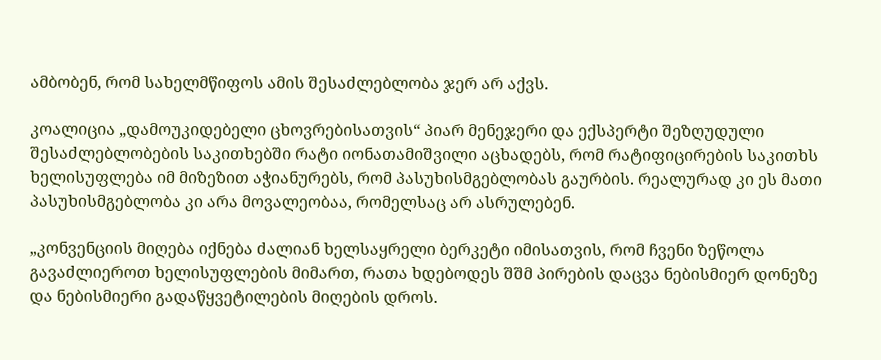ამბობენ, რომ სახელმწიფოს ამის შესაძლებლობა ჯერ არ აქვს.

კოალიცია „დამოუკიდებელი ცხოვრებისათვის“ პიარ მენეჯერი და ექსპერტი შეზღუდული შესაძლებლობების საკითხებში რატი იონათამიშვილი აცხადებს, რომ რატიფიცირების საკითხს ხელისუფლება იმ მიზეზით აჭიანურებს, რომ პასუხისმგებლობას გაურბის. რეალურად კი ეს მათი პასუხისმგებლობა კი არა მოვალეობაა, რომელსაც არ ასრულებენ.

„კონვენციის მიღება იქნება ძალიან ხელსაყრელი ბერკეტი იმისათვის, რომ ჩვენი ზეწოლა გავაძლიეროთ ხელისუფლების მიმართ, რათა ხდებოდეს შშმ პირების დაცვა ნებისმიერ დონეზე და ნებისმიერი გადაწყვეტილების მიღების დროს.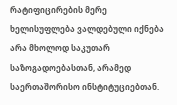რატიფიცირების მერე ხელისუფლება ვალდებული იქნება არა მხოლოდ საკუთარ საზოგადოებასთან, არამედ საერთაშორისო ინსტიტუციებთან.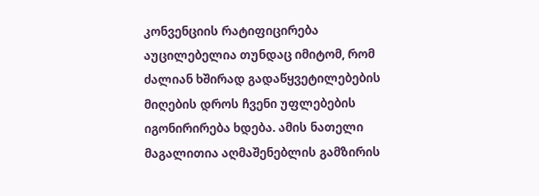კონვენციის რატიფიცირება აუცილებელია თუნდაც იმიტომ, რომ ძალიან ხშირად გადაწყვეტილებების მიღების დროს ჩვენი უფლებების იგონირირება ხდება. ამის ნათელი მაგალითია აღმაშენებლის გამზირის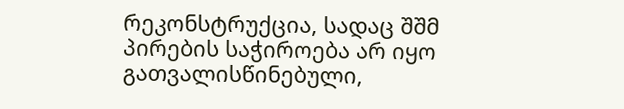რეკონსტრუქცია, სადაც შშმ პირების საჭიროება არ იყო გათვალისწინებული,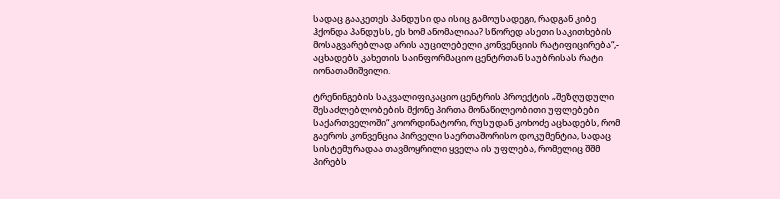სადაც გააკეთეს პანდუსი და ისიც გამოუსადეგი, რადგან კიბე ჰქონდა პანდუსს, ეს ხომ ანომალიაა? სწორედ ასეთი საკითხების მოსაგვარებლად არის აუცილებელი კონვენციის რატიფიცირება“,- აცხადებს კახეთის საინფორმაციო ცენტრთან საუბრისას რატი იონათამიშვილი.

ტრენინგების საკვალიფიკაციო ცენტრის პროექტის „შეზღუდული შესაძლებლობების მქონე პირთა მონაწილეობითი უფლებები საქართველოში“ კოორდინატორი, რუსუდან კოხოძე აცხადებს, რომ გაეროს კონვენცია პირველი საერთაშორისო დოკუმენტია, სადაც სისტემურადაა თავმოყრილი ყველა ის უფლება, რომელიც შშმ პირებს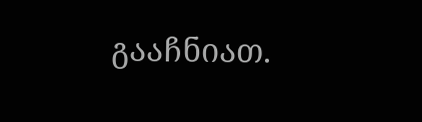გააჩნიათ.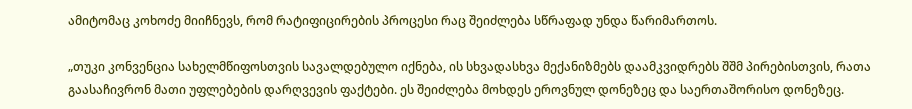ამიტომაც კოხოძე მიიჩნევს, რომ რატიფიცირების პროცესი რაც შეიძლება სწრაფად უნდა წარიმართოს.

„თუკი კონვენცია სახელმწიფოსთვის სავალდებულო იქნება, ის სხვადასხვა მექანიზმებს დაამკვიდრებს შშმ პირებისთვის, რათა გაასაჩივრონ მათი უფლებების დარღვევის ფაქტები. ეს შეიძლება მოხდეს ეროვნულ დონეზეც და საერთაშორისო დონეზეც.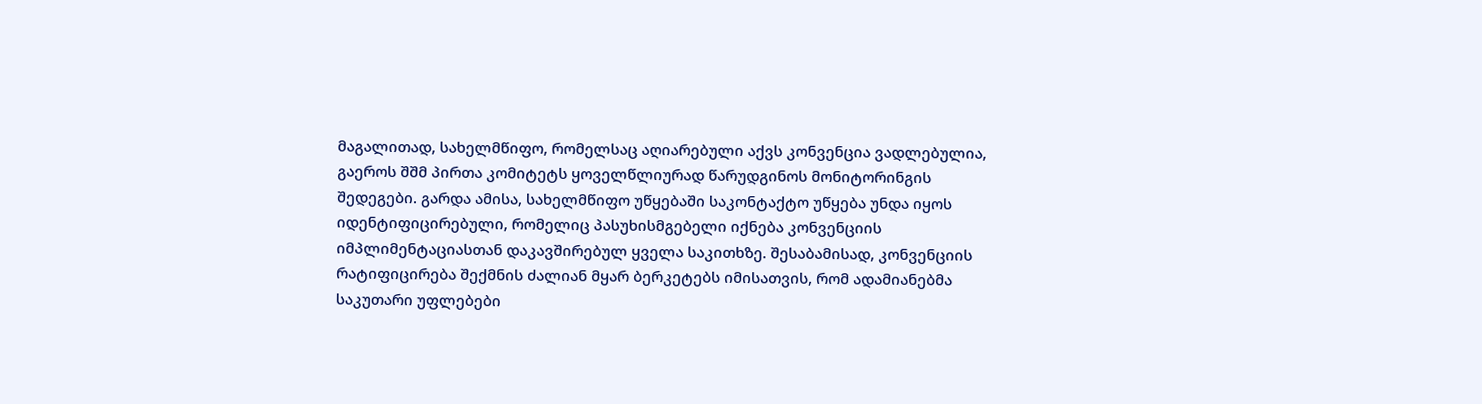მაგალითად, სახელმწიფო, რომელსაც აღიარებული აქვს კონვენცია ვადლებულია, გაეროს შშმ პირთა კომიტეტს ყოველწლიურად წარუდგინოს მონიტორინგის შედეგები. გარდა ამისა, სახელმწიფო უწყებაში საკონტაქტო უწყება უნდა იყოს იდენტიფიცირებული, რომელიც პასუხისმგებელი იქნება კონვენციის იმპლიმენტაციასთან დაკავშირებულ ყველა საკითხზე. შესაბამისად, კონვენციის რატიფიცირება შექმნის ძალიან მყარ ბერკეტებს იმისათვის, რომ ადამიანებმა საკუთარი უფლებები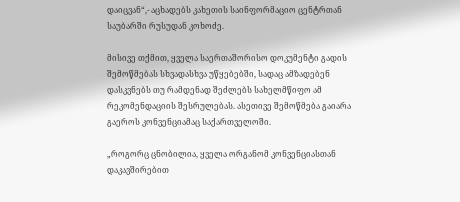დაიცვან“,- აცხადებს კახეთის საინფორმაციო ცენტრთან საუბარში რუსუდან კოხოძე.

მისივე თქმით, ყველა საერთაშორისო დოკუმენტი გადის შემოწმებას სხვადასხვა უწყებებში, სადაც ამზადებენ დასკვნებს თუ რამდენად შეძლებს სახელმწიფო ამ რეკომენდაციის შესრულებას. ასეთივე შემოწმება გაიარა გაეროს კონვენციამაც საქართველოში.

„როგორც ცნობილია, ყველა ორგანომ კონვენციასთან დაკავშირებით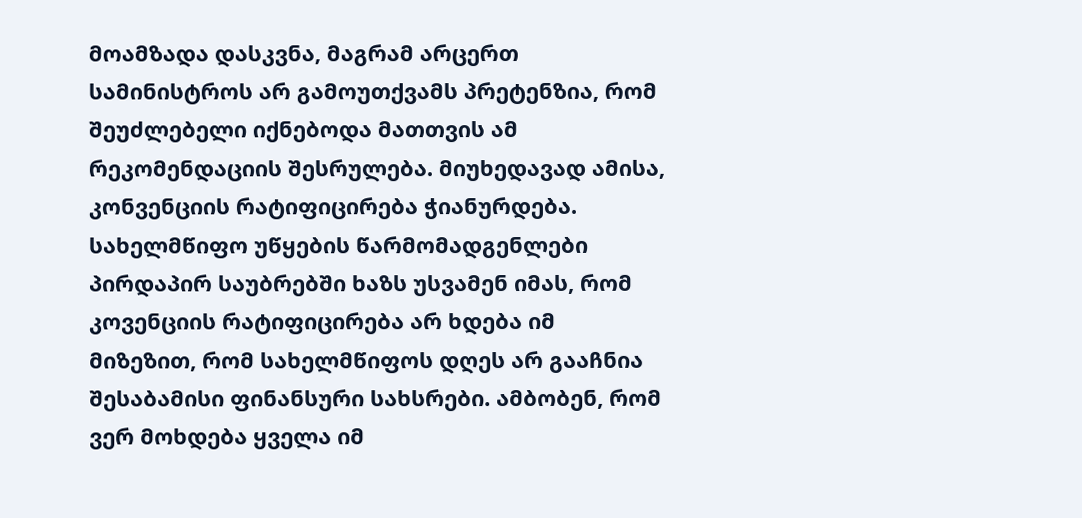მოამზადა დასკვნა, მაგრამ არცერთ სამინისტროს არ გამოუთქვამს პრეტენზია, რომ შეუძლებელი იქნებოდა მათთვის ამ რეკომენდაციის შესრულება. მიუხედავად ამისა, კონვენციის რატიფიცირება ჭიანურდება. სახელმწიფო უწყების წარმომადგენლები პირდაპირ საუბრებში ხაზს უსვამენ იმას, რომ კოვენციის რატიფიცირება არ ხდება იმ მიზეზით, რომ სახელმწიფოს დღეს არ გააჩნია შესაბამისი ფინანსური სახსრები. ამბობენ, რომ ვერ მოხდება ყველა იმ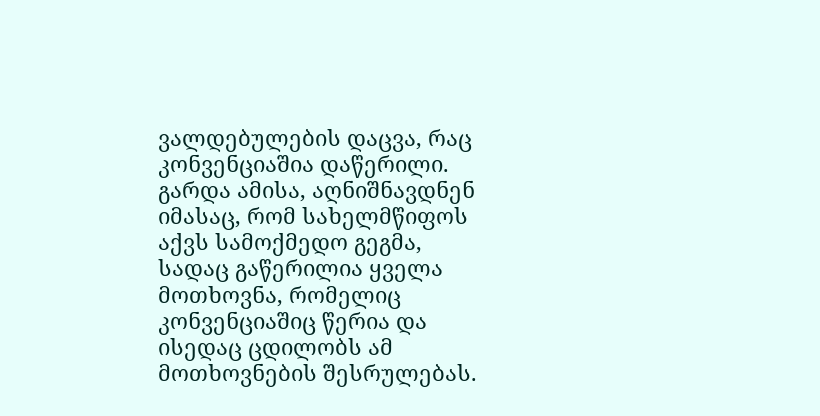ვალდებულების დაცვა, რაც კონვენციაშია დაწერილი. გარდა ამისა, აღნიშნავდნენ იმასაც, რომ სახელმწიფოს აქვს სამოქმედო გეგმა, სადაც გაწერილია ყველა მოთხოვნა, რომელიც კონვენციაშიც წერია და ისედაც ცდილობს ამ მოთხოვნების შესრულებას.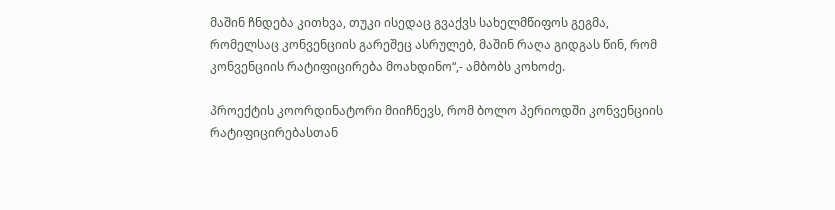მაშინ ჩნდება კითხვა, თუკი ისედაც გვაქვს სახელმწიფოს გეგმა, რომელსაც კონვენციის გარეშეც ასრულებ, მაშინ რაღა გიდგას წინ, რომ კონვენციის რატიფიცირება მოახდინო“,- ამბობს კოხოძე.

პროექტის კოორდინატორი მიიჩნევს, რომ ბოლო პერიოდში კონვენციის რატიფიცირებასთან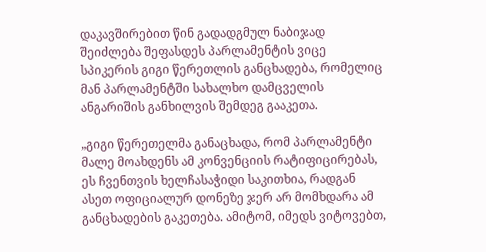დაკავშირებით წინ გადადგმულ ნაბიჯად შეიძლება შეფასდეს პარლამენტის ვიცე სპიკერის გიგი წერეთლის განცხადება, რომელიც მან პარლამენტში სახალხო დამცველის ანგარიშის განხილვის შემდეგ გააკეთა.

„გიგი წერეთელმა განაცხადა, რომ პარლამენტი მალე მოახდენს ამ კონვენციის რატიფიცირებას, ეს ჩვენთვის ხელჩასაჭიდი საკითხია, რადგან ასეთ ოფიციალურ დონეზე ჯერ არ მომხდარა ამ განცხადების გაკეთება. ამიტომ, იმედს ვიტოვებთ,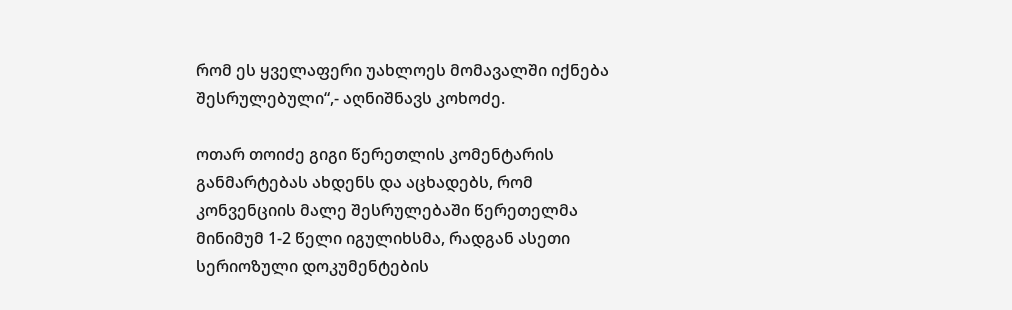რომ ეს ყველაფერი უახლოეს მომავალში იქნება შესრულებული“,- აღნიშნავს კოხოძე.

ოთარ თოიძე გიგი წერეთლის კომენტარის განმარტებას ახდენს და აცხადებს, რომ კონვენციის მალე შესრულებაში წერეთელმა მინიმუმ 1-2 წელი იგულიხსმა, რადგან ასეთი სერიოზული დოკუმენტების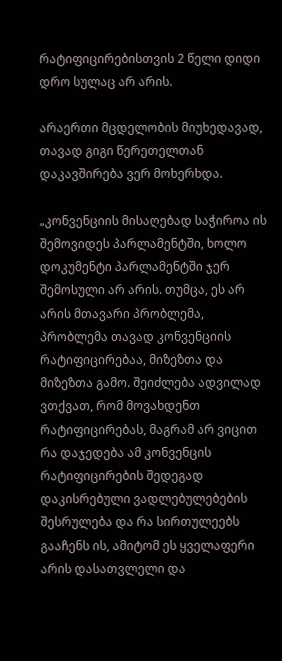რატიფიცირებისთვის 2 წელი დიდი დრო სულაც არ არის.

არაერთი მცდელობის მიუხედავად, თავად გიგი წერეთელთან დაკავშირება ვერ მოხერხდა.

„კონვენციის მისაღებად საჭიროა ის შემოვიდეს პარლამენტში, ხოლო დოკუმენტი პარლამენტში ჯერ შემოსული არ არის. თუმცა, ეს არ არის მთავარი პრობლემა, პრობლემა თავად კონვენციის რატიფიცირებაა, მიზეზთა და მიზეზთა გამო. შეიძლება ადვილად ვთქვათ, რომ მოვახდენთ რატიფიცირებას, მაგრამ არ ვიცით რა დაჯედება ამ კონვენცის რატიფიცირების შედეგად დაკისრებული ვადლებულებების შესრულება და რა სირთულეებს გააჩენს ის, ამიტომ ეს ყველაფერი არის დასათვლელი და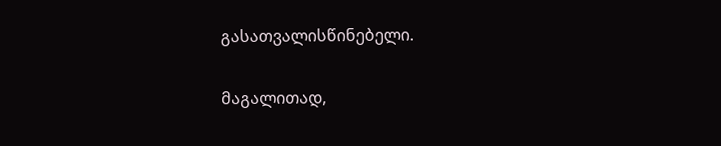გასათვალისწინებელი.

მაგალითად,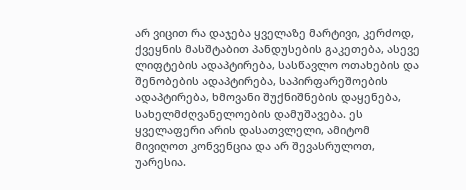არ ვიცით რა დაჯება ყველაზე მარტივი, კერძოდ, ქვეყნის მასშტაბით პანდუსების გაკეთება, ასევე ლიფტების ადაპტირება, სასწავლო ოთახების და შენობების ადაპტირება, საპირფარეშოების ადაპტირება, ხმოვანი შუქნიშნების დაყენება, სახელმძღვანელოების დამუშავება. ეს ყველაფერი არის დასათვლელი, ამიტომ მივიღოთ კონვენცია და არ შევასრულოთ, უარესია.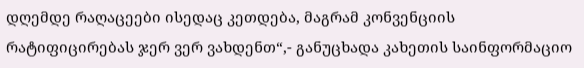დღემდე რაღაცეები ისედაც კეთდება, მაგრამ კონვენციის რატიფიცირებას ჯერ ვერ ვახდენთ“,- განუცხადა კახეთის საინფორმაციო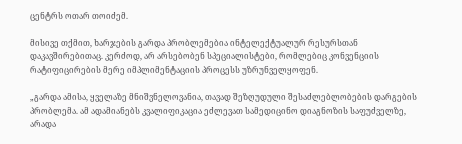ცენტრს ოთარ თოიძემ.

მისივე თქმით, ხარჯების გარდა პრობლემებია ინტელექტუალურ რესურსთან დაკავშირებითაც. კერძოდ, არ არსებობენ სპეციალისტები, რომლებიც კონვენციის რატიფიცირების მერე იმპლიმენტაციის პროცესს უზრუნველყოფენ.

„გარდა ამისა, ყველაზე მნიშვნელოვანია, თავად შეზღუდული შესაძლებლობების დარგების პრობლემა. ამ ადამიანებს კვალიფიკაცია ეძლევათ სამედიცინო დიაგნოზის საფუძველზე, არადა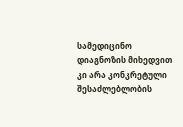სამედიცინო დიაგნოზის მიხედვით კი არა კონკრეტული შესაძლებლობის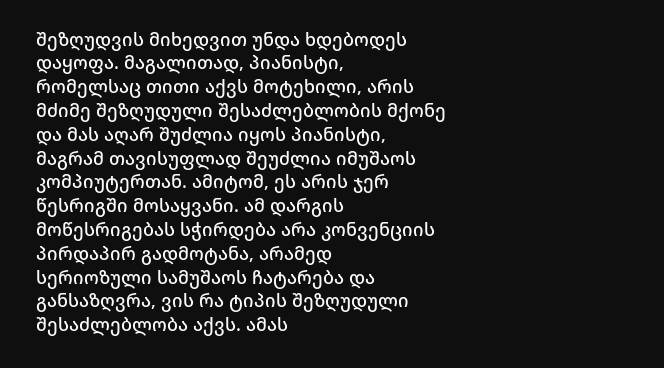შეზღუდვის მიხედვით უნდა ხდებოდეს დაყოფა. მაგალითად, პიანისტი, რომელსაც თითი აქვს მოტეხილი, არის მძიმე შეზღუდული შესაძლებლობის მქონე და მას აღარ შუძლია იყოს პიანისტი, მაგრამ თავისუფლად შეუძლია იმუშაოს კომპიუტერთან. ამიტომ, ეს არის ჯერ წესრიგში მოსაყვანი. ამ დარგის მოწესრიგებას სჭირდება არა კონვენციის პირდაპირ გადმოტანა, არამედ სერიოზული სამუშაოს ჩატარება და განსაზღვრა, ვის რა ტიპის შეზღუდული შესაძლებლობა აქვს. ამას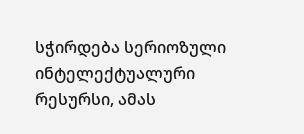სჭირდება სერიოზული ინტელექტუალური რესურსი, ამას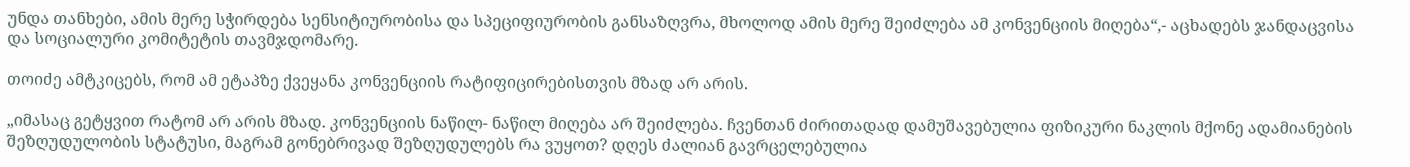უნდა თანხები, ამის მერე სჭირდება სენსიტიურობისა და სპეციფიურობის განსაზღვრა, მხოლოდ ამის მერე შეიძლება ამ კონვენციის მიღება“,- აცხადებს ჯანდაცვისა და სოციალური კომიტეტის თავმჯდომარე.

თოიძე ამტკიცებს, რომ ამ ეტაპზე ქვეყანა კონვენციის რატიფიცირებისთვის მზად არ არის.

„იმასაც გეტყვით რატომ არ არის მზად. კონვენციის ნაწილ- ნაწილ მიღება არ შეიძლება. ჩვენთან ძირითადად დამუშავებულია ფიზიკური ნაკლის მქონე ადამიანების შეზღუდულობის სტატუსი, მაგრამ გონებრივად შეზღუდულებს რა ვუყოთ? დღეს ძალიან გავრცელებულია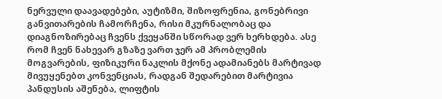ნერვული დაავადებები, აუტიზმი, შიზოფრენია, გონებრივი განვითარების ჩამორჩენა, რისი მკურნალობაც და დიაგნოზირებაც ჩვენს ქვეყანში სწორად ვერ ხერხდება. ასე რომ ჩვენ ნახევარ გზაზე ვართ ჯერ ამ პრობლემის მოგვარების, ფიზიკური ნაკლის მქონე ადამიანებს მარტივად მივუყენებთ კონვენციას, რადგან შედარებით მარტივია პანდუსის აშენება, ლიფტის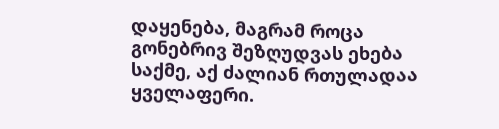დაყენება, მაგრამ როცა გონებრივ შეზღუდვას ეხება საქმე, აქ ძალიან რთულადაა ყველაფერი.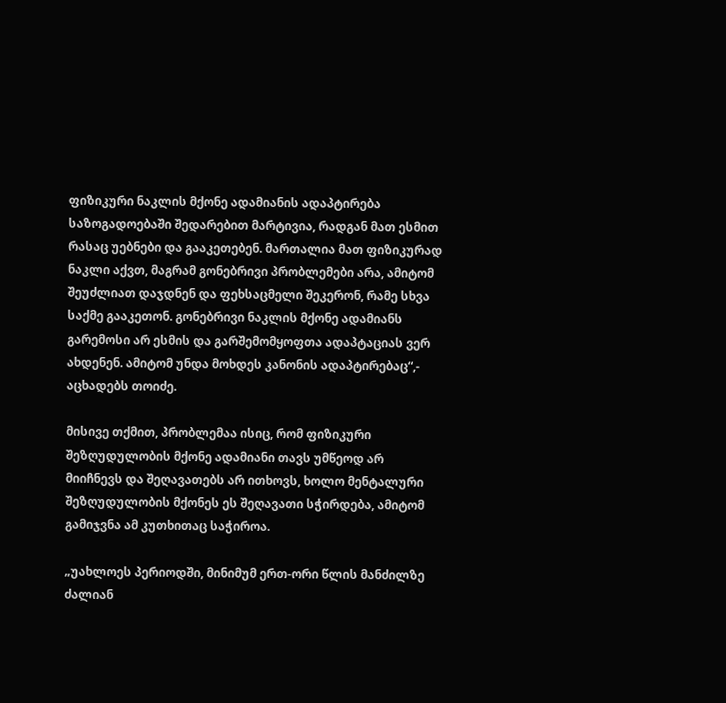ფიზიკური ნაკლის მქონე ადამიანის ადაპტირება საზოგადოებაში შედარებით მარტივია, რადგან მათ ესმით რასაც უებნები და გააკეთებენ. მართალია მათ ფიზიკურად ნაკლი აქვთ, მაგრამ გონებრივი პრობლემები არა, ამიტომ შეუძლიათ დაჯდნენ და ფეხსაცმელი შეკერონ, რამე სხვა საქმე გააკეთონ. გონებრივი ნაკლის მქონე ადამიანს გარემოსი არ ესმის და გარშემომყოფთა ადაპტაციას ვერ ახდენენ. ამიტომ უნდა მოხდეს კანონის ადაპტირებაც“,- აცხადებს თოიძე.

მისივე თქმით, პრობლემაა ისიც, რომ ფიზიკური შეზღუდულობის მქონე ადამიანი თავს უმწეოდ არ მიიჩნევს და შეღავათებს არ ითხოვს, ხოლო მენტალური შეზღუდულობის მქონეს ეს შეღავათი სჭირდება, ამიტომ გამიჯვნა ამ კუთხითაც საჭიროა.

„უახლოეს პერიოდში, მინიმუმ ერთ-ორი წლის მანძილზე ძალიან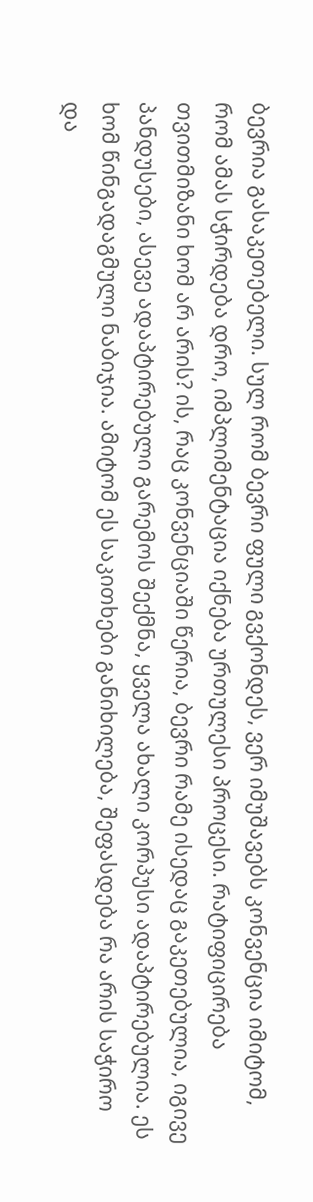ბევრია გასაკეთებელი. სულ რომ ბევრი ფული გვქონდეს, ვერ იმუშავებს კონვენცია იმიტომ, რომ ამას სჭირდება დრო, იმპლიმენტაცია იქნება ურთულესი პროცესი. რატიფიცირება თვითმიზანი ხომ არ არის? ის, რაც კონვენციაში წერია, ბევრი რამე ისედაც გაკეთებულია, იგივე პანდუსები, ასევე ადაპტირებული გარემოს შექმნა, ყველა ახალი კორპუსი ადაპტირებულია. ეს ხომ წინგადაგმული ნაბიჯია. ამიტომ ეს საკითხები განიხილება, შეფასდება რა არის საჭირო და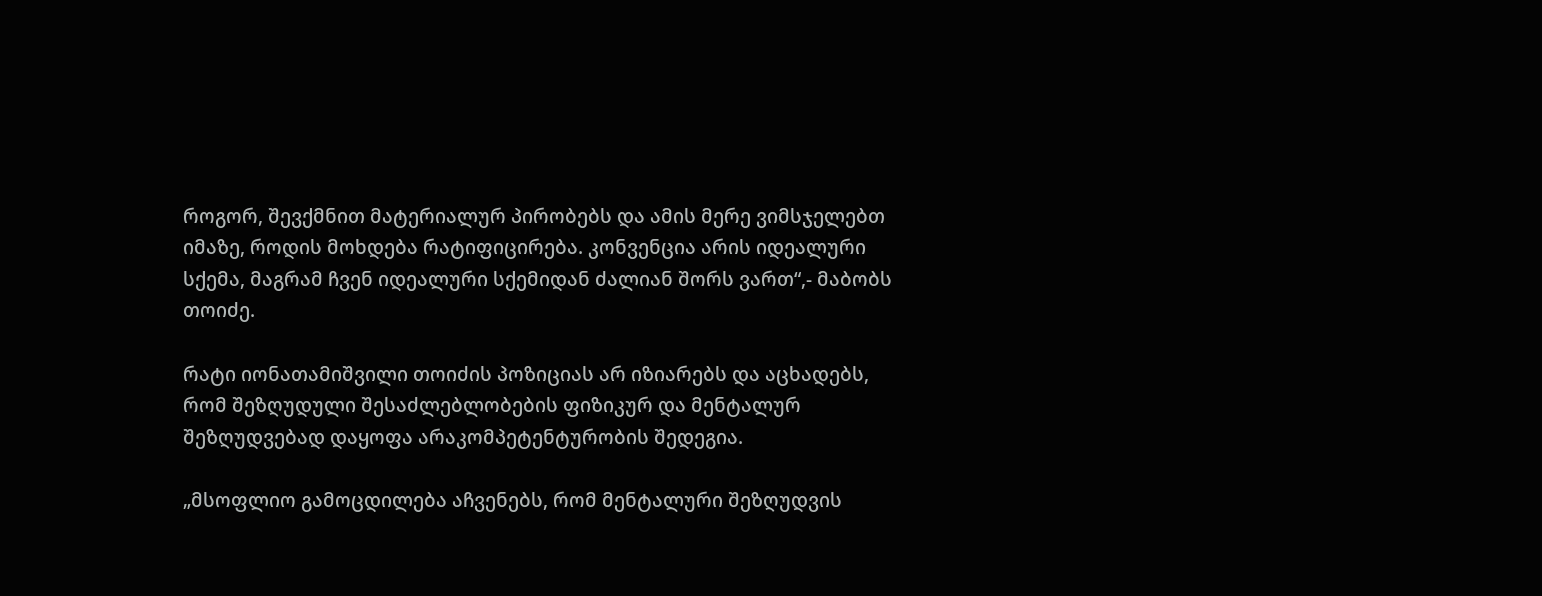როგორ, შევქმნით მატერიალურ პირობებს და ამის მერე ვიმსჯელებთ იმაზე, როდის მოხდება რატიფიცირება. კონვენცია არის იდეალური სქემა, მაგრამ ჩვენ იდეალური სქემიდან ძალიან შორს ვართ“,- მაბობს თოიძე.

რატი იონათამიშვილი თოიძის პოზიციას არ იზიარებს და აცხადებს, რომ შეზღუდული შესაძლებლობების ფიზიკურ და მენტალურ შეზღუდვებად დაყოფა არაკომპეტენტურობის შედეგია.

„მსოფლიო გამოცდილება აჩვენებს, რომ მენტალური შეზღუდვის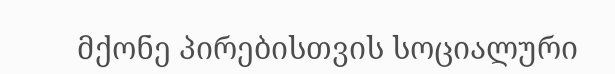მქონე პირებისთვის სოციალური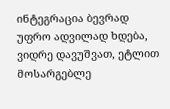ინტეგრაცია ბევრად უფრო ადვილად ხდება, ვიდრე დავუშვათ, ეტლით მოსარგებლე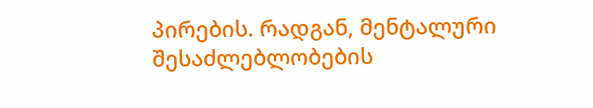პირების. რადგან, მენტალური შესაძლებლობების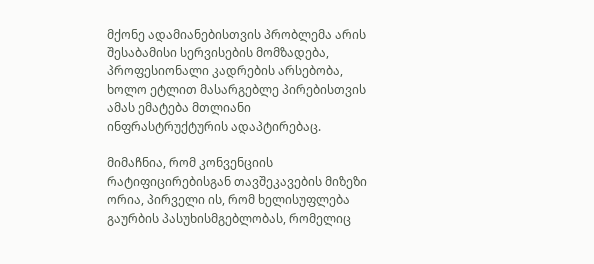მქონე ადამიანებისთვის პრობლემა არის შესაბამისი სერვისების მომზადება, პროფესიონალი კადრების არსებობა, ხოლო ეტლით მასარგებლე პირებისთვის ამას ემატება მთლიანი ინფრასტრუქტურის ადაპტირებაც.

მიმაჩნია, რომ კონვენციის რატიფიცირებისგან თავშეკავების მიზეზი ორია, პირველი ის, რომ ხელისუფლება გაურბის პასუხისმგებლობას, რომელიც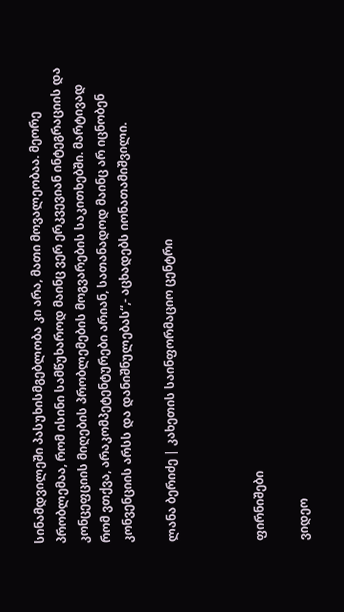სინამდვილეში პასუხისმგებლობა კი არა, მათი მოვალეობაა. მეორე პრობლემაა, რომ ისინი სამწუხაროდ მაინც ვერ ერკვევიან ინტეგრაციის და კონცეფციის მიღების პრობლემების მოგვარების საკითხებში. მარტივად რომ ვთქვა, არაკომპეტენტურები არიან, სათანადოდ მაინც არ იცნობენ კონვენციის არსს და დანიშნულებას“,- აცხადებს იონათამიშვილი.

ლანა ბერიძე | კახეთის საინფორმაციო ცენტრი



ფირნიშები

ვიდეო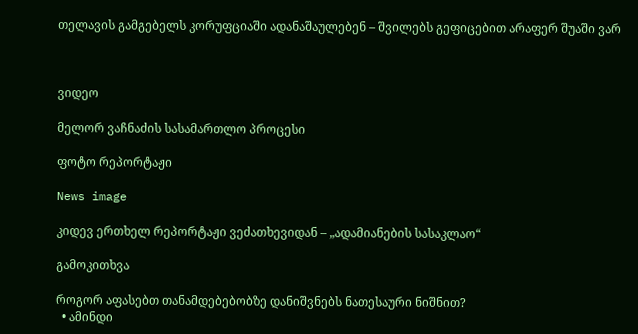თელავის გამგებელს კორუფციაში ადანაშაულებენ – შვილებს გეფიცებით არაფერ შუაში ვარ



ვიდეო

მელორ ვაჩნაძის სასამართლო პროცესი

ფოტო რეპორტაჟი

News image

კიდევ ერთხელ რეპორტაჟი ვეძათხევიდან – „ადამიანების სასაკლაო“

გამოკითხვა

როგორ აფასებთ თანამდებებობზე დანიშვნებს ნათესაური ნიშნით?
  • ამინდი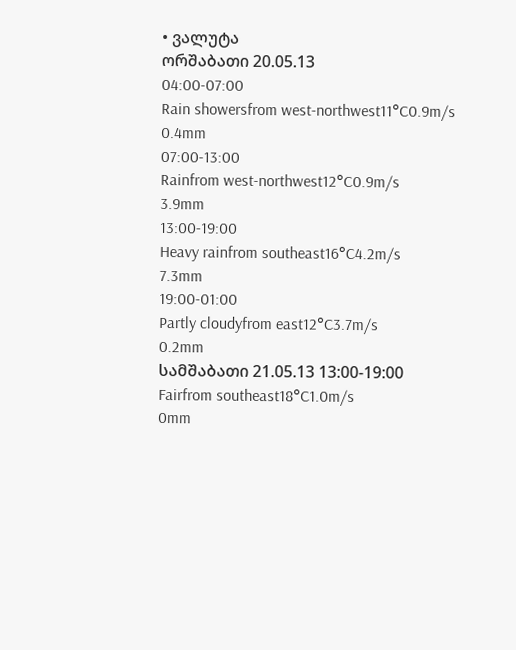• ვალუტა
ორშაბათი 20.05.13
04:00-07:00
Rain showersfrom west-northwest11°C0.9m/s
0.4mm
07:00-13:00
Rainfrom west-northwest12°C0.9m/s
3.9mm
13:00-19:00
Heavy rainfrom southeast16°C4.2m/s
7.3mm
19:00-01:00
Partly cloudyfrom east12°C3.7m/s
0.2mm
სამშაბათი 21.05.13 13:00-19:00
Fairfrom southeast18°C1.0m/s
0mm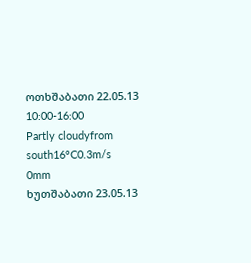ოთხშაბათი 22.05.13 10:00-16:00
Partly cloudyfrom south16°C0.3m/s
0mm
ხუთშაბათი 23.05.13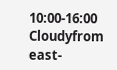10:00-16:00
Cloudyfrom east-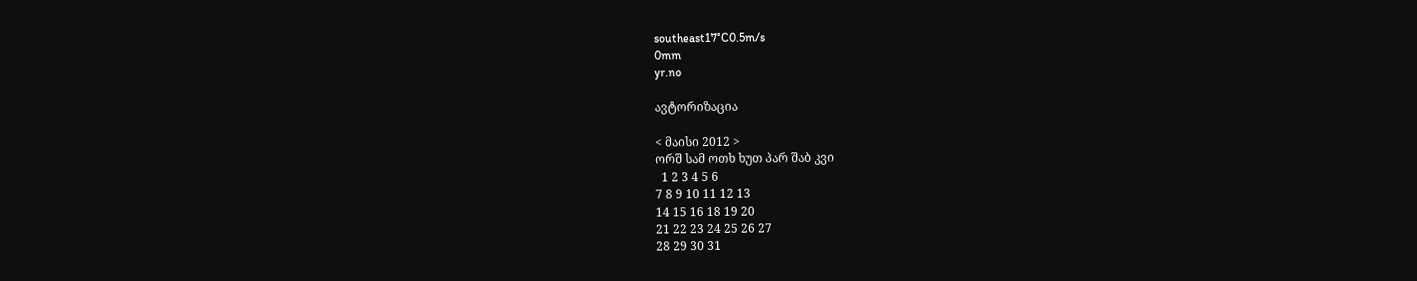southeast17°C0.5m/s
0mm
yr.no

ავტორიზაცია

< მაისი 2012 >
ორშ სამ ოთხ ხუთ პარ შაბ კვი
  1 2 3 4 5 6
7 8 9 10 11 12 13
14 15 16 18 19 20
21 22 23 24 25 26 27
28 29 30 31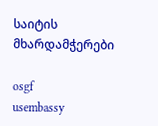საიტის მხარდამჭერები

osgf
usembassy